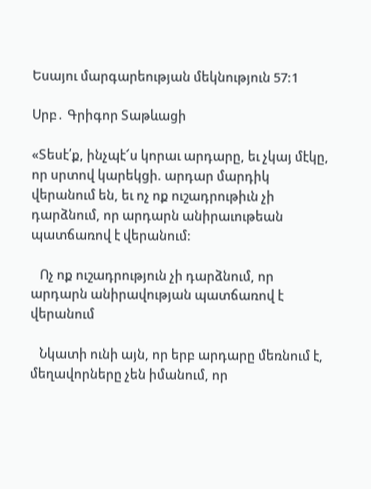Եսայու մարգարեության մեկնություն 57:1

Սրբ․ Գրիգոր Տաթևացի

«Տեսէ՛ք, ինչպէ՜ս կորաւ արդարը, եւ չկայ մէկը, որ սրտով կարեկցի. արդար մարդիկ վերանում են, եւ ոչ ոք ուշադրութիւն չի դարձնում, որ արդարն անիրաւութեան պատճառով է վերանում:

   Ոչ ոք ուշադրություն չի դարձնում, որ արդարն անիրավության պատճառով է վերանում

   Նկատի ունի այն, որ երբ արդարը մեռնում է, մեղավորները չեն իմանում, որ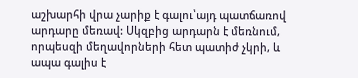աշխարհի վրա չարիք է գալու՝այդ պատճառով արդարը մեռավ: Սկզբից արդարն է մեռնում, որպեսզի մեղավորների հետ պատիժ չկրի, և ապա գալիս է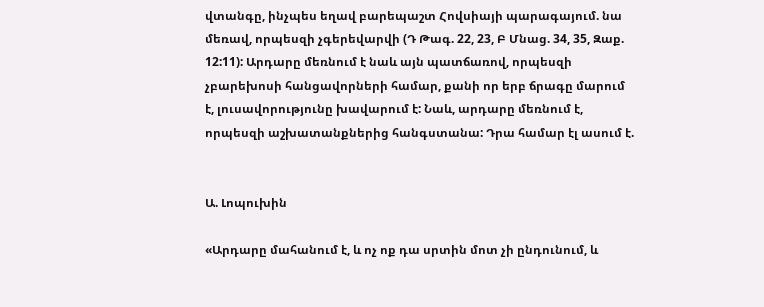վտանգը, ինչպես եղավ բարեպաշտ Հովսիայի պարագայում. նա մեռավ, որպեսզի չգերեվարվի (Դ Թագ. 22, 23, Բ Մնաց. 34, 35, Զաք. 12:11): Արդարը մեռնում է նաև այն պատճառով, որպեսզի չբարեխոսի հանցավորների համար, քանի որ երբ ճրագը մարում է, լուսավորությունը խավարում է: Նաև, արդարը մեռնում է, որպեսզի աշխատանքներից հանգստանա: Դրա համար էլ ասում է.


Ա. Լոպուխին

«Արդարը մահանում է, և ոչ ոք դա սրտին մոտ չի ընդունում, և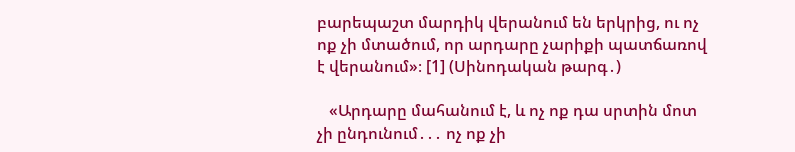բարեպաշտ մարդիկ վերանում են երկրից, ու ոչ ոք չի մտածում, որ արդարը չարիքի պատճառով է վերանում»։ [1] (Սինոդական թարգ․)

   «Արդարը մահանում է, և ոչ ոք դա սրտին մոտ չի ընդունում․․․ ոչ ոք չի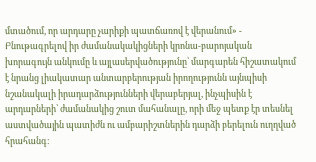մտածում, որ արդարը չարիքի պատճառով է վերանում» - Բնութագրելով իր ժամանակակիցների կրոնա-բարոյական խորագույն անկումը և այլասերվածությունը՝ մարգարեն հիշատակում է նրանց լիակատար անտարբերության իրողությունն այնպիսի նշանակալի իրադարձությունների վերաբերյալ, ինչպիսին է արդարների՝ ժամանակից շուտ մահանալը, որի մեջ պետք էր տեսնել աստվածային պատիժն ու ամբարիշտներին դարձի բերելուն ուղղված հրահանգ։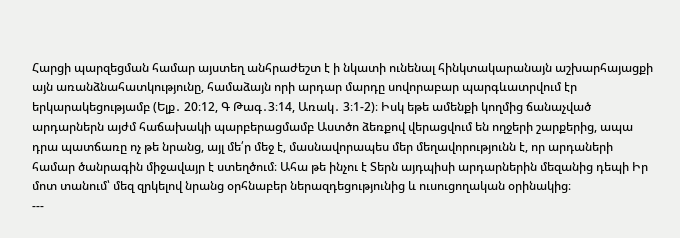Հարցի պարզեցման համար այստեղ անհրաժեշտ է ի նկատի ունենալ հինկտակարանայն աշխարհայացքի այն առանձնահատկությունը, համաձայն որի արդար մարդը սովորաբար պարգևատրվում էր երկարակեցությամբ (Ելք․ 20։12, Գ Թագ․3։14, Առակ․ 3։1-2)։ Իսկ եթե ամենքի կողմից ճանաչված արդարներն այժմ հաճախակի պարբերացմամբ Աստծո ձեռքով վերացվում են ողջերի շարքերից, ապա դրա պատճառը ոչ թե նրանց, այլ մե՛ր մեջ է, մասնավորապես մեր մեղավորությունն է, որ արդաների համար ծանրագին միջավայր է ստեղծում։ Ահա թե ինչու է Տերն այդպիսի արդարներին մեզանից դեպի Իր մոտ տանում՝ մեզ զրկելով նրանց օրհնաբեր ներազդեցությունից և ուսուցողական օրինակից։
---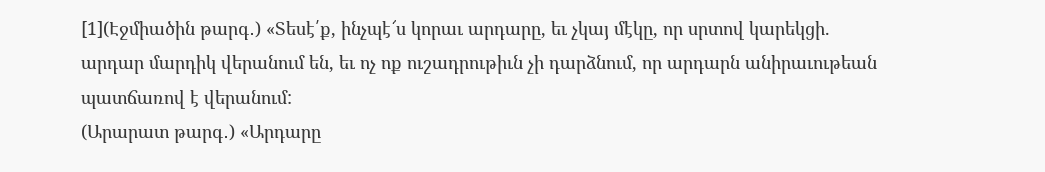[1](Էջմիածին թարգ․) «Տեսէ՛ք, ինչպէ՜ս կորաւ արդարը, եւ չկայ մէկը, որ սրտով կարեկցի. արդար մարդիկ վերանում են, եւ ոչ ոք ուշադրութիւն չի դարձնում, որ արդարն անիրաւութեան պատճառով է վերանում:
(Արարատ թարգ․) «Արդարը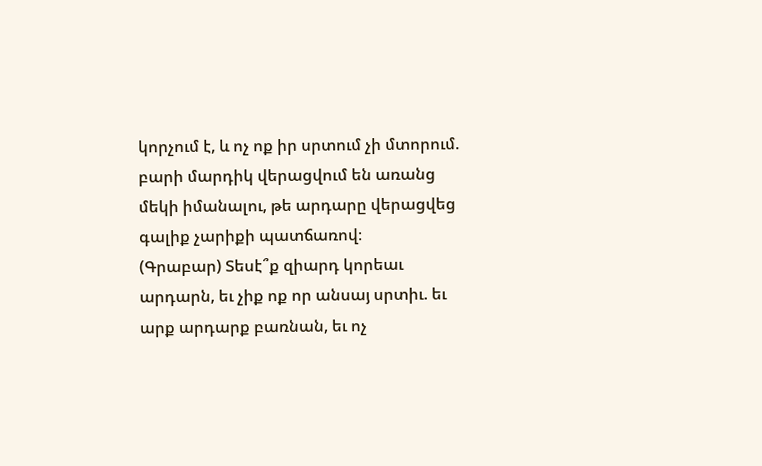կորչում է, և ոչ ոք իր սրտում չի մտորում. բարի մարդիկ վերացվում են առանց մեկի իմանալու, թե արդարը վերացվեց գալիք չարիքի պատճառով։
(Գրաբար) Տեսէ՞ք զիարդ կորեաւ արդարն, եւ չիք ոք որ անսայ սրտիւ. եւ արք արդարք բառնան, եւ ոչ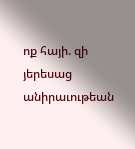ոք հայի. զի յերեսաց անիրաւութեան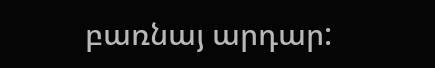բառնայ արդար: